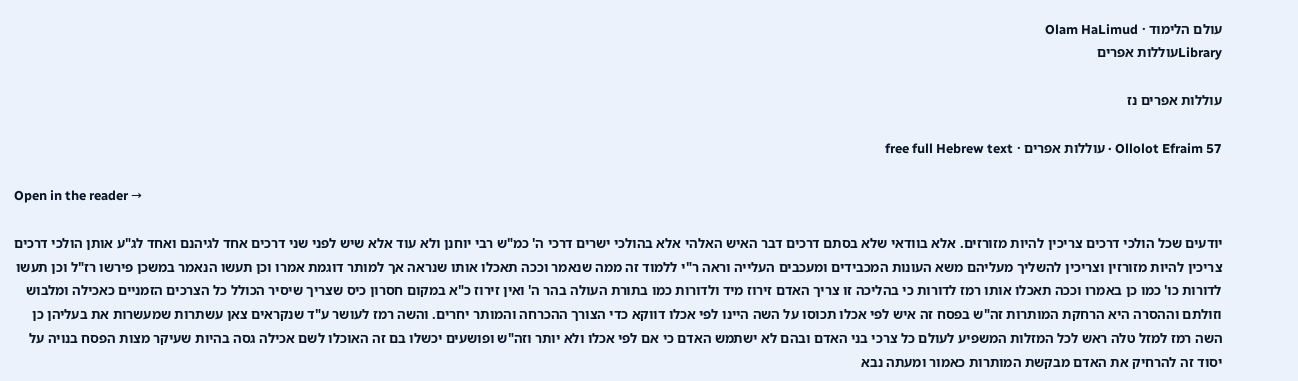עולם הלימוד · Olam HaLimud
Libraryעוללות אפרים

עוללות אפרים נז

Ollolot Efraim 57 · עוללות אפרים · free full Hebrew text

Open in the reader →

יודעים שכל הולכי דרכים צריכין להיות מזורזים. אלא בוודאי שלא בסתם דרכים דבר האיש האלהי אלא בהולכי ישרים דרכי ה' כמ"ש רבי יוחנן ולא עוד אלא שיש לפני שני דרכים אחד לגיהנם ואחד לג"ע אותן הולכי דרכים צריכין להיות מזורזין וצריכין להשליך מעליהם משא העונות המכבידים ומעכבים העלייה וראה ר"י ללמוד זה ממה שנאמר וככה תאכלו אותו שנראה אך למותר דוגמת אמרו וכן תעשו הנאמר במשכן פירשו רז"ל וכן תעשו לדורות כו' כמו כן באמרו וככה תאכלו אותו רמז לדורות כי בהליכה זו צריך האדם זירוז מיד ולדורות כמו בתורת העולה בהר ה' ואין זירוז כ"א במקום חסרון כיס שצריך שיסיר הכולל כל הצרכים הזמניים כאכילה ומלבוש וזולתם וההסרה היא הרחקת המותרות זה"ש בפסח זה איש לפי אכלו תכוסו על השה היינו לפי אכלו דווקא כדי הצורך ההכרחה והמותר יחרים. והשה רמז לעושר ע"ד שנקראים צאן עשתרות שמעשרות את בעליהן כן השה רמז למזל טלה ראש לכל המזלות המשפיע לעולם כל צרכי בני האדם ובהם לא ישתמש האדם כי אם לפי אכלו ולא יותר וזה"ש ופושעים יכשלו בם זה האוכלו לשם אכילה גסה בהיות שעיקר מצות הפסח בנויה על יסוד זה להרחיק את האדם מבקשת המותרות כאמור ומעתה נבא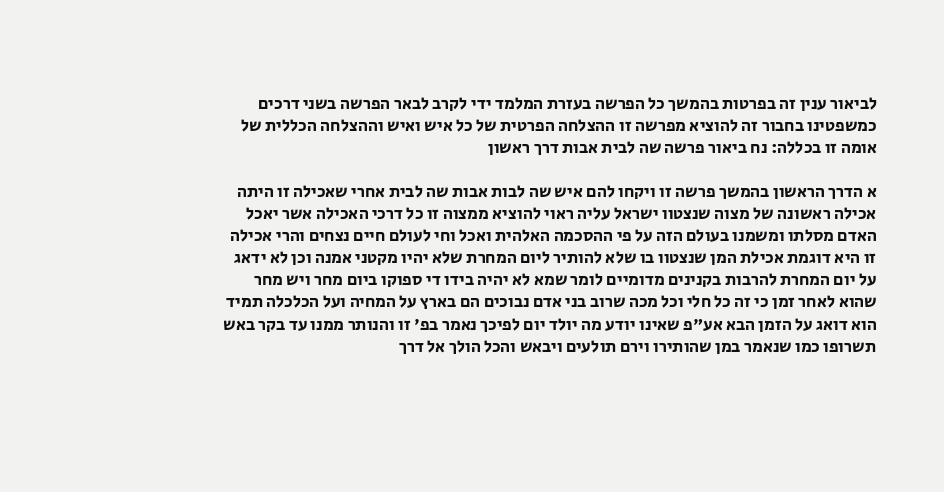לביאור ענין זה בפרטות בהמשך כל הפרשה בעזרת המלמד ידי לקרב לבאר הפרשה בשני דרכים כמשפטינו בחבור זה להוציא מפרשה זו ההצלחה הפרטית של כל איש ואיש וההצלחה הכללית של אומה זו בכללה: נח ביאור פרשה שה לבית אבות דרך ראשון

א הדרך הראשון בהמשך פרשה זו ויקחו להם איש שה לבות אבות שה לבית אחרי שאכילה זו היתה אכילה ראשונה של מצוה שנצטוו ישראל עליה ראוי להוציא ממצוה זו כל דרכי האכילה אשר יאכל האדם מסלתו ומשמנו בעולם הזה על פי ההסכמה האלהית ואכל וחי לעולם חיים נצחים והרי אכילה זו היא דוגמת אכילת המן שנצטוו בו שלא להותיר ליום המחרת שלא יהיו מקטני אמנה וכן לא ידאג על יום המחרת להרבות בקנינים מדומיים לומר שמא לא יהיה בידו די ספוקו ביום מחר ויש מחר שהוא לאחר זמן כי זה כל חלי וכל מכה שרוב בני אדם נבוכים הם בארץ על המחיה ועל הכלכלה תמיד הוא דואג על הזמן הבא אע"פ שאינו יודע מה יולד יום לפיכך נאמר בפ' זו והנותר ממנו עד בקר באש תשרופו כמו שנאמר במן שהותירו וירם תולעים ויבאש והכל הולך אל דרך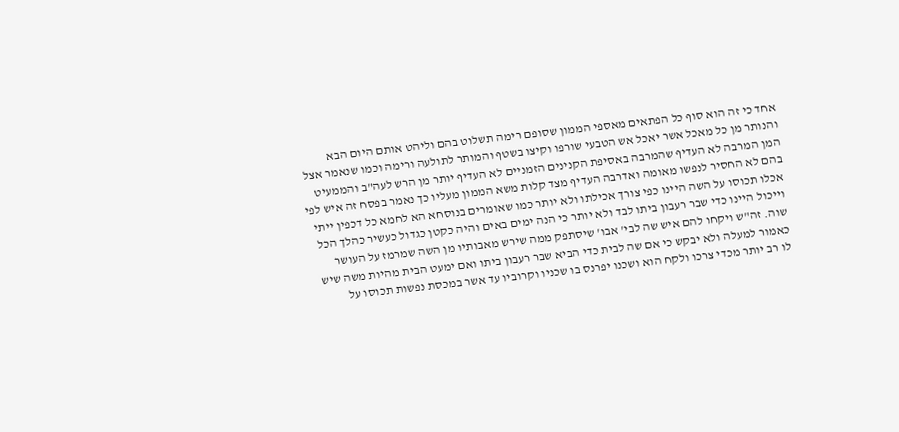אחד כי זה הוא סוף כל הפתאים מאספי הממון שסופם רימה תשלוט בהם וליהט אותם היום הבא והנותר מן כל מאכל אשר יאכל אש הטבעי שורפו וקיצו בשטף והמותר לתולעה ורימה וכמו שנאמר אצל המן המרבה לא העדיף שהמרבה באסיפת הקנינים הזמניים לא העדיף יותר מן הרש לעה"ב והממעיט בהם לא החסיר לנפשו מאומה ואדרבה העדיף מצד קלות משא הממון מעליו כך נאמר בפסח זה איש לפי אכלו תכוסו על השה היינו כפי צורך אכילתו ולא יותר כמו שאומרים בנוסחא הא לחמא כל דכפין ייתי וייכול היינו כדי שבר רעבון ביתו לבד ולא יותר כי הנה ימים באים והיה כקטן כגדול כעשיר כהלך הכל שוה. זה"ש ויקחו להם איש שה לבי' אבו' שיסתפק ממה שירש מאבותיו מן השה שמרמז על העושר כאמור למעלה ולא יבקש כי אם שה לבית כדי הביא שבר רעבון ביתו ואם ימעט הבית מהיות משה שיש לו רב יותר מכדי צרכו ולקח הוא ושכנו יפרנס בו שכניו וקרוביו עד אשר במכסת נפשות תכוסו על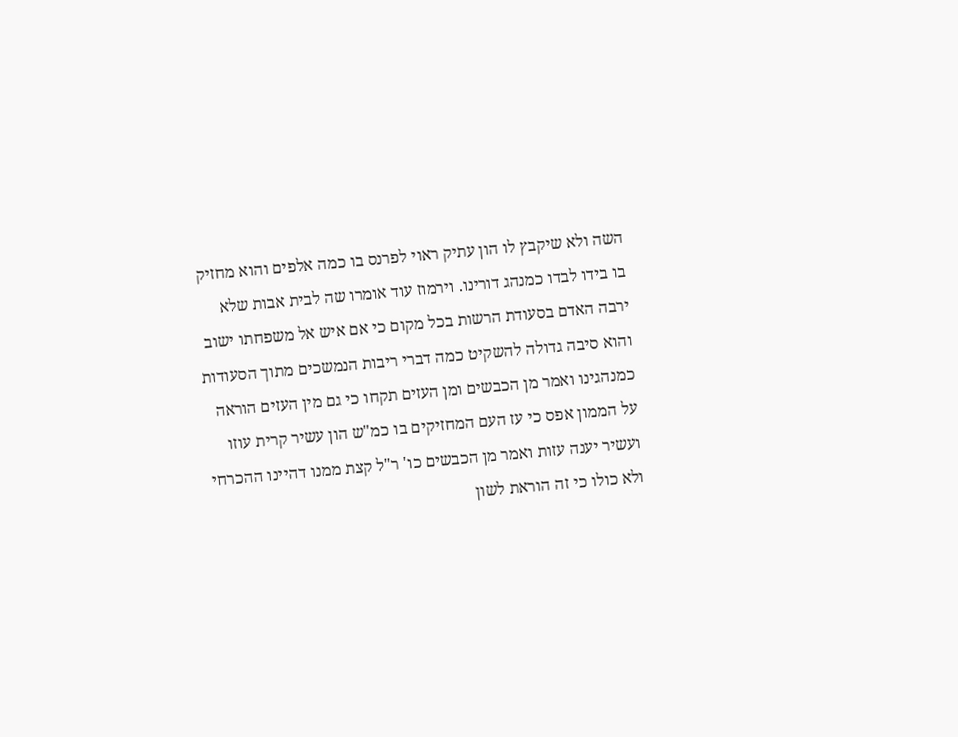השה ולא שיקבץ לו הון עתיק ראוי לפרנס בו כמה אלפים והוא מחזיק בו בידו לבדו כמנהג דורינו. וירמוז עוד אומרו שה לבית אבות שלא ירבה האדם בסעודת הרשות בכל מקום כי אם איש אל משפחתו ישוב והוא סיבה גדולה להשקיט כמה דברי ריבות הנמשכים מתוך הסעודות כמנהגינו ואמר מן הכבשים ומן העזים תקחו כי גם מין העזים הוראה על הממון אפס כי עז העם המחזיקים בו כמ"ש הון עשיר קרית עוזו ועשיר יענה עזות ואמר מן הכבשים כו' ר"ל קצת ממנו דהיינו ההכרחי ולא כולו כי זה הוראת לשון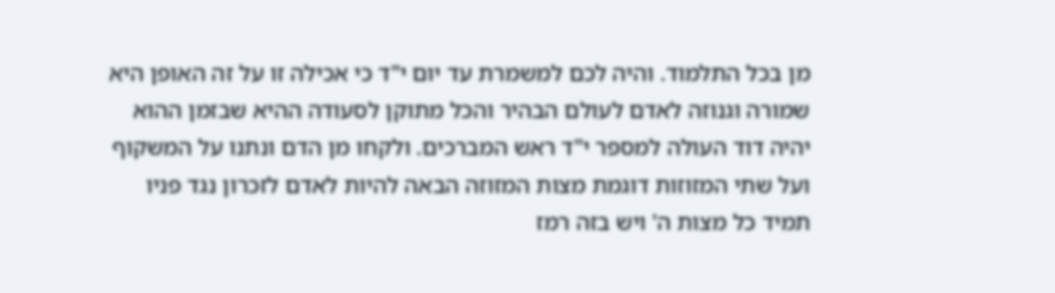מן בכל התלמוד. והיה לכם למשמרת עד יום י"ד כי אכילה זו על זה האופן היא שמורה וגנוזה לאדם לעולם הבהיר והכל מתוקן לסעודה ההיא שבזמן ההוא יהיה דוד העולה למספר י"ד ראש המברכים. ולקחו מן הדם ונתנו על המשקוף ועל שתי המזוזות דוגמת מצות המזוזה הבאה להיות לאדם לזכרון נגד פניו תמיד כל מצות ה' ויש בזה רמז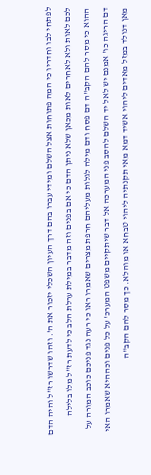לפתחי לבו וחדריו כי המה פתוחות אצל השלם ומידי עברו בהם דרך העיון השכלי יזכור את ה'. וזהו שדרשו רז"ל והיה הדם לכם לאות ולא לאחרים לאות מכאן שלא ניתן הדם כי אם בפנים וזה מדבר במילת ערלת הלב כי לדעת רז"ל מלו בלילה ההוא כי מסר להם הקב"ה דם פסח ודם מילה לגלות מעליהם חרפת מצרים שאמרו ראו כי רעה נגד פניכם כוכב המורה על דם הריגה כו' אמנם יש לאל יד השלם להסב פני המערכה אל דבר שיתקיים משפט המערכ' על כל פנים וכההיא שאמרו האי מאן דנולד במזל מאדים ליהוי אשיד דמא מאי תקנתיה ליהוי טבחא או מוהלא. כך מסר להם הקב"ה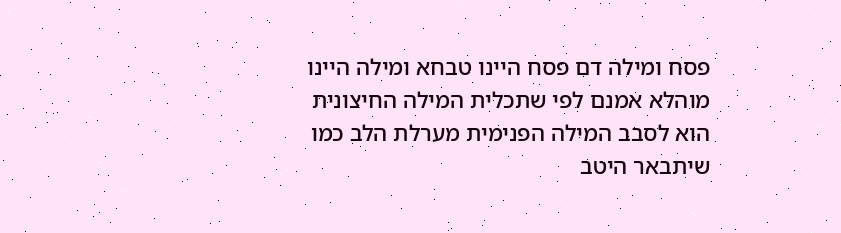פסח ומילה דם פסח היינו טבחא ומילה היינו מוהלא אמנם לפי שתכלית המילה החיצונית הוא לסבב המילה הפנימית מערלת הלב כמו שיתבאר היטב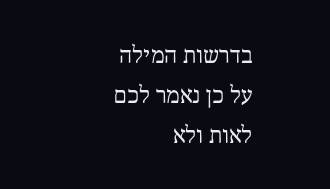בדרשות המילה על כן נאמר לכם לאות ולא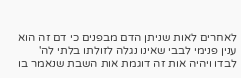לאחרים לאות שניתן הדם מבפנים כי דם זה הוא ענין פנימי לבבי שאינו נגלה לזולתו בלתי לה' לבדו ויהיה אות זה דוגמת אות השבת שנאמר בו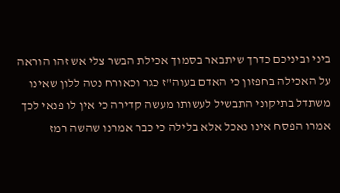ביני וביניכם כדרך שיתבאר בסמוך אכילת הבשר צלי אש זהו הוראה על האכילה בחפזון כי האדם בעוה"ז כגר וכאורח נטה ללון שאינו משתדל בתיקוני התבשיל לעשותו מעשה קדירה כי אין לו פנאי לכך אמרו הפסח אינו נאכל אלא בלילה כי כבר אמרנו שהשה רמז